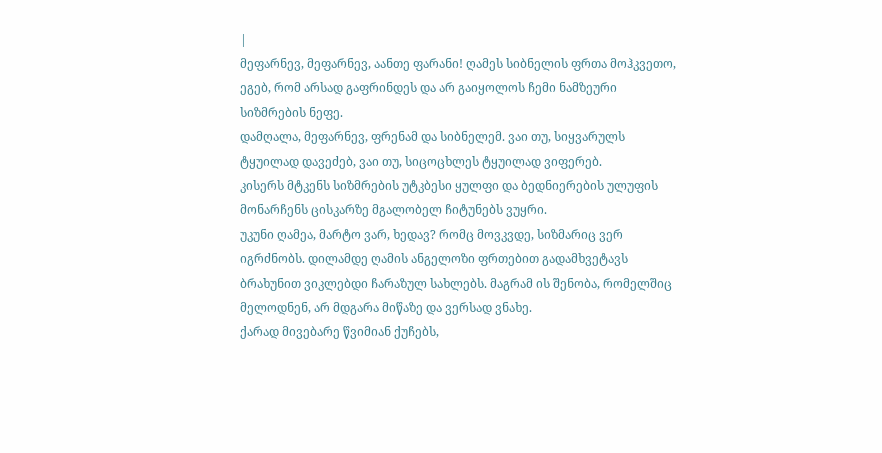|
მეფარნევ, მეფარნევ, აანთე ფარანი! ღამეს სიბნელის ფრთა მოჰკვეთო, ეგებ, რომ არსად გაფრინდეს და არ გაიყოლოს ჩემი ნამზეური სიზმრების ნეფე.
დამღალა, მეფარნევ, ფრენამ და სიბნელემ. ვაი თუ, სიყვარულს ტყუილად დავეძებ, ვაი თუ, სიცოცხლეს ტყუილად ვიფერებ.
კისერს მტკენს სიზმრების უტკბესი ყულფი და ბედნიერების ულუფის მონარჩენს ცისკარზე მგალობელ ჩიტუნებს ვუყრი.
უკუნი ღამეა, მარტო ვარ, ხედავ? რომც მოვკვდე, სიზმარიც ვერ იგრძნობს. დილამდე ღამის ანგელოზი ფრთებით გადამხვეტავს
ბრახუნით ვიკლებდი ჩარაზულ სახლებს. მაგრამ ის შენობა, რომელშიც მელოდნენ, არ მდგარა მიწაზე და ვერსად ვნახე.
ქარად მივებარე წვიმიან ქუჩებს,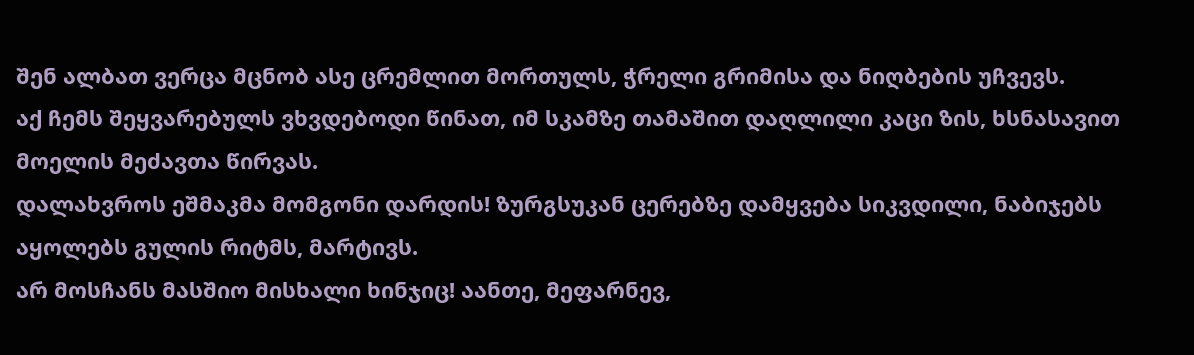შენ ალბათ ვერცა მცნობ ასე ცრემლით მორთულს, ჭრელი გრიმისა და ნიღბების უჩვევს.
აქ ჩემს შეყვარებულს ვხვდებოდი წინათ, იმ სკამზე თამაშით დაღლილი კაცი ზის, ხსნასავით მოელის მეძავთა წირვას.
დალახვროს ეშმაკმა მომგონი დარდის! ზურგსუკან ცერებზე დამყვება სიკვდილი, ნაბიჯებს აყოლებს გულის რიტმს, მარტივს.
არ მოსჩანს მასშიო მისხალი ხინჯიც! აანთე, მეფარნევ,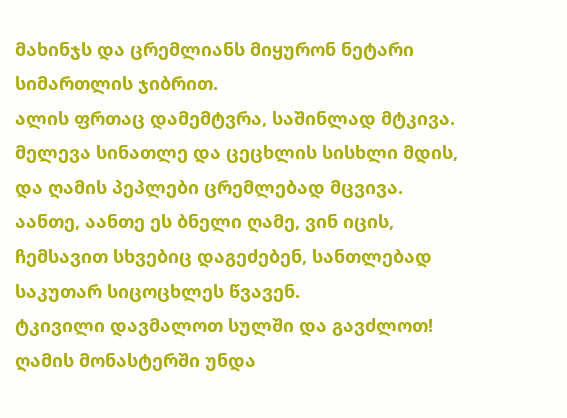მახინჯს და ცრემლიანს მიყურონ ნეტარი სიმართლის ჯიბრით.
ალის ფრთაც დამემტვრა, საშინლად მტკივა. მელევა სინათლე და ცეცხლის სისხლი მდის, და ღამის პეპლები ცრემლებად მცვივა.
აანთე, აანთე ეს ბნელი ღამე, ვინ იცის, ჩემსავით სხვებიც დაგეძებენ, სანთლებად საკუთარ სიცოცხლეს წვავენ.
ტკივილი დავმალოთ სულში და გავძლოთ! ღამის მონასტერში უნდა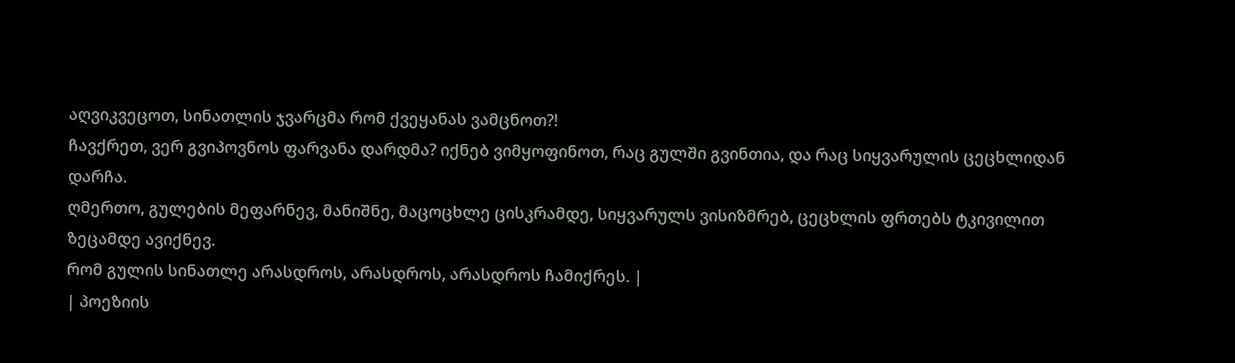აღვიკვეცოთ, სინათლის ჯვარცმა რომ ქვეყანას ვამცნოთ?!
ჩავქრეთ, ვერ გვიპოვნოს ფარვანა დარდმა? იქნებ ვიმყოფინოთ, რაც გულში გვინთია, და რაც სიყვარულის ცეცხლიდან დარჩა.
ღმერთო, გულების მეფარნევ, მანიშნე, მაცოცხლე ცისკრამდე, სიყვარულს ვისიზმრებ, ცეცხლის ფრთებს ტკივილით ზეცამდე ავიქნევ.
რომ გულის სინათლე არასდროს, არასდროს, არასდროს ჩამიქრეს. |
| პოეზიის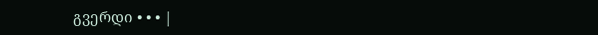გვერდი • • • |